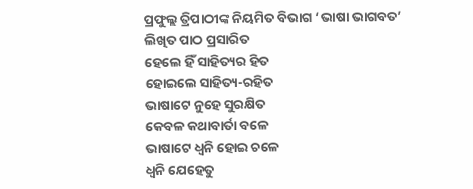ପ୍ରଫୁଲ୍ଲ ତ୍ରିପାଠୀଙ୍କ ନିୟମିତ ବିଭାଗ ‘ଭାଷା ଭାଗବତ’
ଲିଖିତ ପାଠ ପ୍ରସାରିତ
ହେଲେ ହିଁ ସାହିତ୍ୟର ହିତ
ହୋଇଲେ ସାହିତ୍ୟ-ରହିତ
ଭାଷାଟେ ନୁହେ ସୁରକ୍ଷିତ
କେବଳ କଥାବାର୍ତା ବଳେ
ଭାଷାଟେ ଧ୍ବନି ହୋଇ ଚଳେ
ଧ୍ବନି ଯେହେତୁ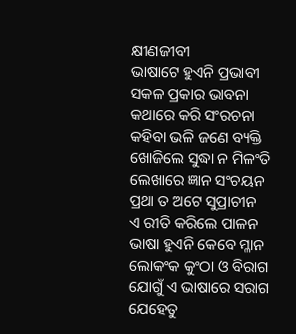କ୍ଷୀଣଜୀବୀ
ଭାଷାଟେ ହୁଏନି ପ୍ରଭାବୀ
ସକଳ ପ୍ରକାର ଭାବନା
କଥାରେ କରି ସଂରଚନା
କହିବା ଭଳି ଜଣେ ବ୍ୟକ୍ତି
ଖୋଜିଲେ ସୁଦ୍ଧା ନ ମିଳଂତି
ଲେଖାରେ ଜ୍ଞାନ ସଂଚୟନ
ପ୍ରଥା ତ ଅଟେ ସୁପ୍ରାଚୀନ
ଏ ରୀତି କରିଲେ ପାଳନ
ଭାଷା ହୁଏନି କେବେ ମ୍ଳାନ
ଲୋକଂକ କୁଂଠା ଓ ବିରାଗ
ଯୋଗୁଁ ଏ ଭାଷାରେ ସରାଗ
ଯେହେତୁ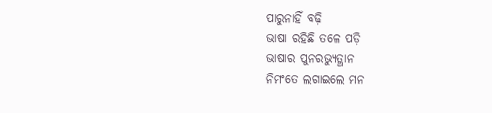ପାରୁନାହିଁ ବଢ଼ି
ଭାଷା ରହିଛି ତଳେ ପଡ଼ି
ଭାଷାର ପୁନରଭ୍ୟୁତ୍ଥାନ
ନିମଂତେ ଲଗାଇଲେ ମନ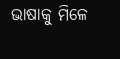ଭାଷାକୁ ମିଳେ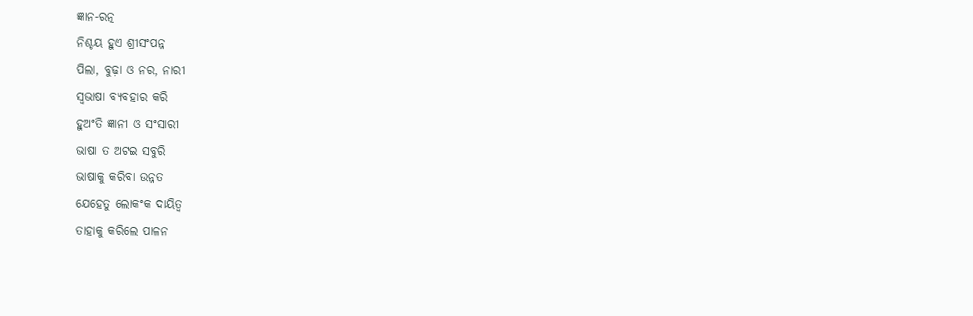ଜ୍ଞାନ-ରତ୍ନ
ନିଶ୍ଚୟ ହୁଏ ଶ୍ରୀସଂପନ୍ନ
ପିଲା, ବୁଢ଼ା ଓ ନର, ନାରୀ
ସ୍ବଭାଷା ବ୍ୟବହାର କରି
ହୁଅଂତି ଜ୍ଞାନୀ ଓ ସଂସାରୀ
ଭାଷା ତ ଅଟଇ ସବୁରି
ଭାଷାକୁ କରିବା ଉନ୍ନତ
ଯେହେତୁ ଲୋକଂକ ଦାୟିତ୍ୱ
ତାହାକୁ କରିଲେ ପାଳନ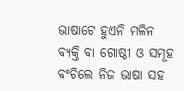ଭାଷାଟେ ହୁଏନି ମଳିନ
ବ୍ୟକ୍ତି ବା ଗୋଷ୍ଠୀ ଓ ସମୂହ
ବଂଚିଲେ ନିଜ ଭାଷା ସହ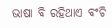ଭାଷା ବି ରହିଥାଏ ବଂଚି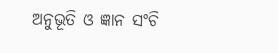ଅନୁଭୂତି ଓ ଜ୍ଞାନ ସଂଚି